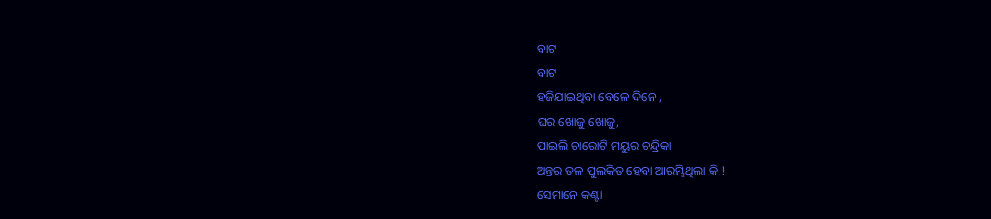ବାଟ
ବାଟ
ହଜିଯାଇଥିବା ବେଳେ ଦିନେ ,
ଘର ଖୋଜୁ ଖୋଜୁ,
ପାଇଲି ଚାରୋଟି ମୟୁର ଚନ୍ଦ୍ରିକା
ଅନ୍ତର ତଳ ପୁଲକିତ ହେବା ଆରମ୍ଭିଥିଲା କି !
ସେମାନେ କଣ୍ଟା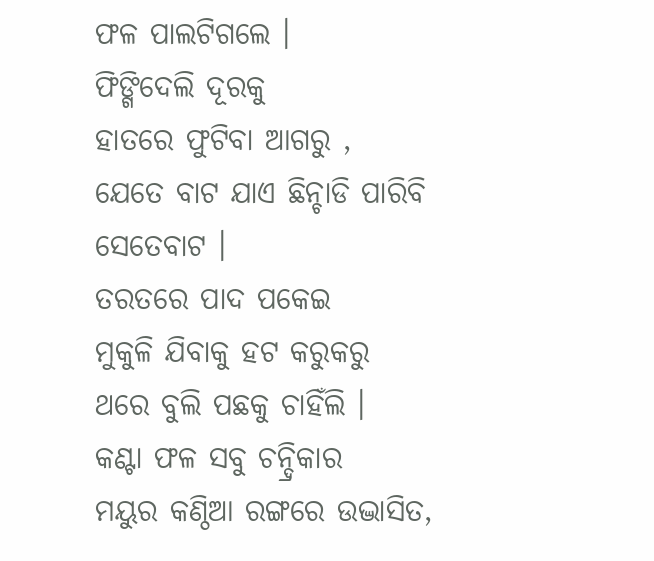ଫଳ ପାଲଟିଗଲେ ।
ଫିଙ୍ଗିଦେଲି ଦୂରକୁ
ହାତରେ ଫୁଟିବା ଆଗରୁ ,
ଯେତେ ବାଟ ଯାଏ ଛିନ୍ଚାଡି ପାରିବି
ସେତେବାଟ ।
ତରତରେ ପାଦ ପକେଇ
ମୁକୁଳି ଯିବାକୁ ହଟ କରୁକରୁ
ଥରେ ବୁଲି ପଛକୁ ଚାହିଁଲି ।
କଣ୍ଟା ଫଳ ସବୁ ଚନ୍ଦ୍ରିକାର
ମୟୁର କଣ୍ଠିଆ ରଙ୍ଗରେ ଉଦ୍ଭାସିତ,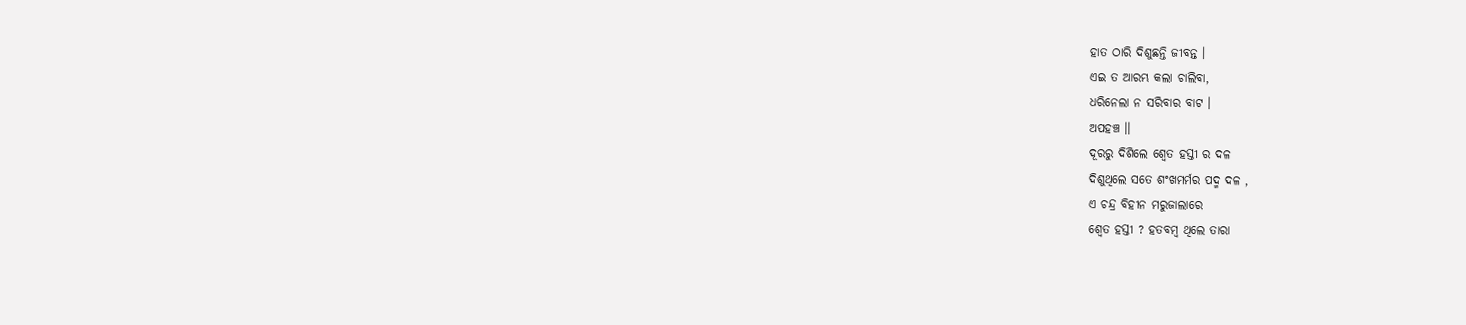ହାତ ଠାରି ଦିଶୁଛନ୍ତି ଜୀବନ୍ତ ।
ଏଇ ତ ଆରମ୍ଭ କଲା ଚାଲିବା,
ଧରିନେଲା ନ ସରିବାର ବାଟ ।
ଅପହଞ୍ଚ ।।
ଦୂରରୁ ଦିଶିଲେ ଶ୍ବେତ ହସ୍ତୀ ର ଦଳ
ଦିଶୁଥିଲେ ସତେ ଶଂଖମର୍ମର ପଦ୍ମ ଦଳ ,
ଏ ଚନ୍ଦ୍ର ବିହୀନ ମରୁଜାଲାରେ
ଶ୍ବେତ ହସ୍ତୀ ? ହତବମ୍ବ ଥିଲେ ତାରା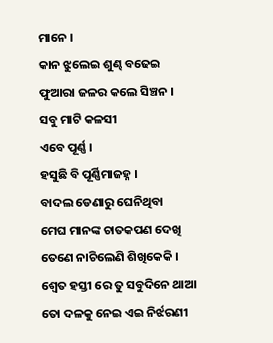ମାନେ ।
କାନ ଝୁଲେଇ ଶୁଣ୍ଢ ବଢେଇ
ଫୁଆରା ଜଳର କଲେ ସିଞ୍ଚନ ।
ସବୁ ମାଟି କଳସୀ
ଏବେ ପୂର୍ଣ୍ଣ ।
ହସୁଛି ବି ପୂର୍ଣ୍ଣିମାଜହ୍ନ ।
ବାଦଲ ଡେଣାରୁ ଘେନିଥିବା
ମେଘ ମାନଙ୍କ ଚାତକପଣ ଦେଖି
ତେଣେ ନାଚିଲେଣି ଶିଖିକେକି ।
ଶ୍ବେତ ହସ୍ତୀ ରେ ତୁ ସବୁଦିନେ ଥାଆ
ତୋ ଦଳକୁ ନେଇ ଏଇ ନିର୍ଝରଣୀ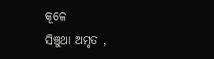କୂଳେ
ସିଞ୍ଚୁଥା ଅମୃତ ,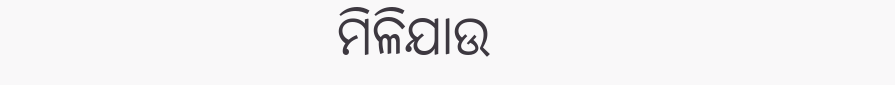ମିଳିଯାଉ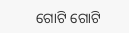ଗୋଟି ଗୋଟି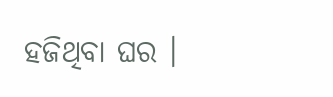ହଜିଥିବା ଘର ।